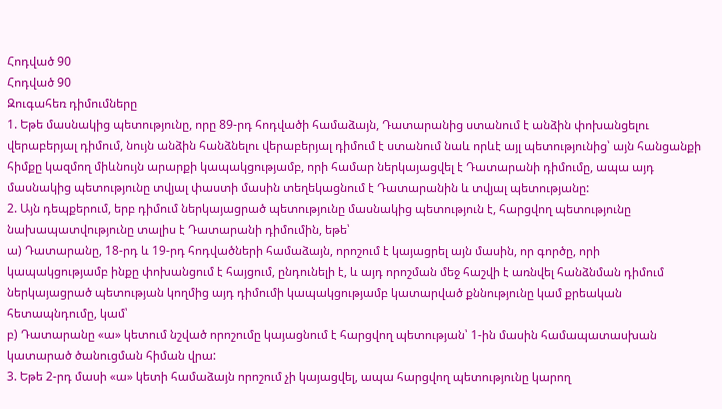Հոդված 90
Հոդված 90
Զուգահեռ դիմումները
1. Եթե մասնակից պետությունը, որը 89-րդ հոդվածի համաձայն, Դատարանից ստանում է անձին փոխանցելու վերաբերյալ դիմում, նույն անձին հանձնելու վերաբերյալ դիմում է ստանում նաև որևէ այլ պետությունից՝ այն հանցանքի հիմքը կազմող միևնույն արարքի կապակցությամբ, որի համար ներկայացվել է Դատարանի դիմումը, ապա այդ մասնակից պետությունը տվյալ փաստի մասին տեղեկացնում է Դատարանին և տվյալ պետությանը:
2. Այն դեպքերում, երբ դիմում ներկայացրած պետությունը մասնակից պետություն է, հարցվող պետությունը նախապատվությունը տալիս է Դատարանի դիմումին, եթե՝
ա) Դատարանը, 18-րդ և 19-րդ հոդվածների համաձայն, որոշում է կայացրել այն մասին, որ գործը, որի կապակցությամբ ինքը փոխանցում է հայցում, ընդունելի է, և այդ որոշման մեջ հաշվի է առնվել հանձնման դիմում ներկայացրած պետության կողմից այդ դիմումի կապակցությամբ կատարված քննությունը կամ քրեական հետապնդումը, կամ՝
բ) Դատարանը «ա» կետում նշված որոշումը կայացնում է հարցվող պետության՝ 1-ին մասին համապատասխան կատարած ծանուցման հիման վրա:
3. Եթե 2-րդ մասի «ա» կետի համաձայն որոշում չի կայացվել, ապա հարցվող պետությունը կարող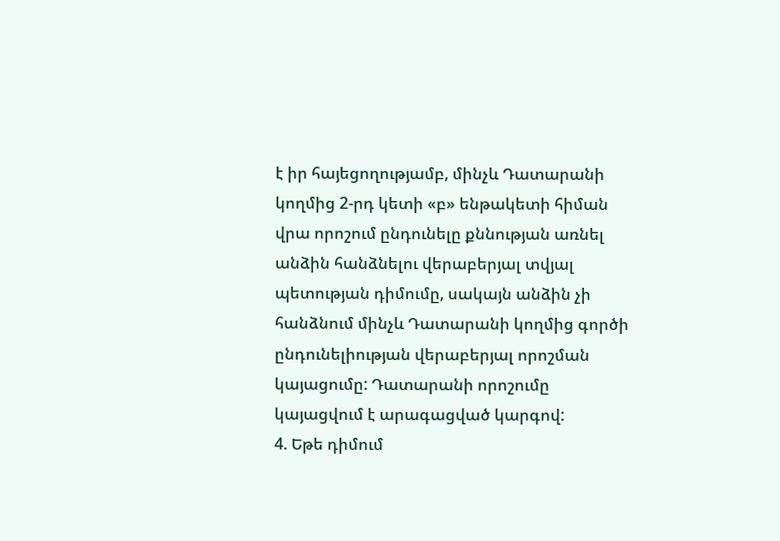է իր հայեցողությամբ, մինչև Դատարանի կողմից 2-րդ կետի «բ» ենթակետի հիման վրա որոշում ընդունելը քննության առնել անձին հանձնելու վերաբերյալ տվյալ պետության դիմումը, սակայն անձին չի հանձնում մինչև Դատարանի կողմից գործի ընդունելիության վերաբերյալ որոշման կայացումը: Դատարանի որոշումը կայացվում է արագացված կարգով:
4. Եթե դիմում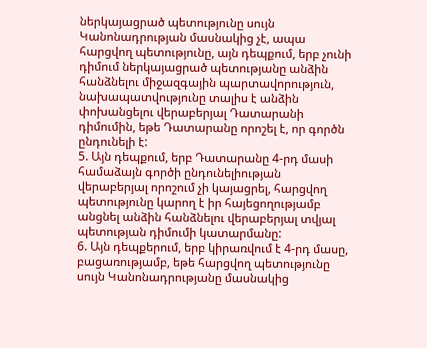ներկայացրած պետությունը սույն Կանոնադրության մասնակից չէ, ապա հարցվող պետությունը, այն դեպքում, երբ չունի դիմում ներկայացրած պետությանը անձին հանձնելու միջազգային պարտավորություն, նախապատվությունը տալիս է անձին փոխանցելու վերաբերյալ Դատարանի դիմումին, եթե Դատարանը որոշել է, որ գործն ընդունելի է:
5. Այն դեպքում, երբ Դատարանը 4-րդ մասի համաձայն գործի ընդունելիության վերաբերյալ որոշում չի կայացրել, հարցվող պետությունը կարող է իր հայեցողությամբ անցնել անձին հանձնելու վերաբերյալ տվյալ պետության դիմումի կատարմանը:
6. Այն դեպքերում, երբ կիրառվում է 4-րդ մասը, բացառությամբ, եթե հարցվող պետությունը սույն Կանոնադրությանը մասնակից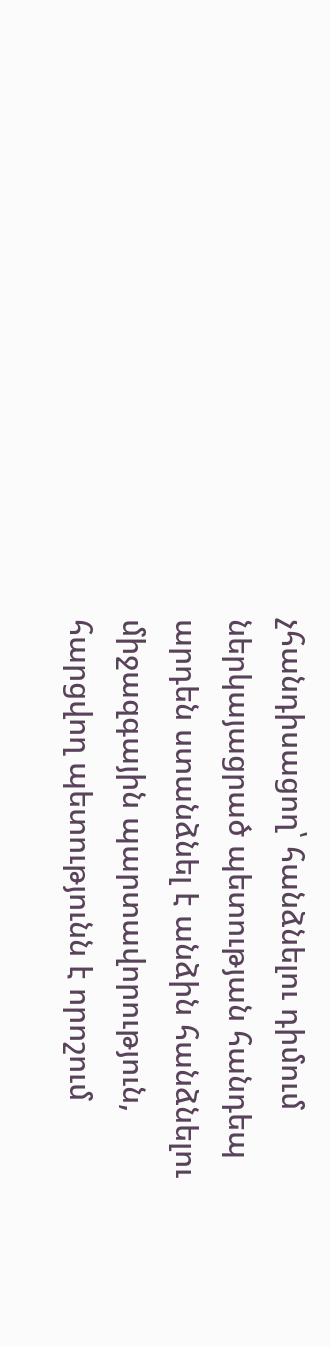չհանդիսացող՝ հանձնելու դիմում ներկայացրած պետության հանդեպ արդեն ստանձնել է անձին հանձնելու միջազգային պարտավորություն, հարցվող պետությունն է որոշում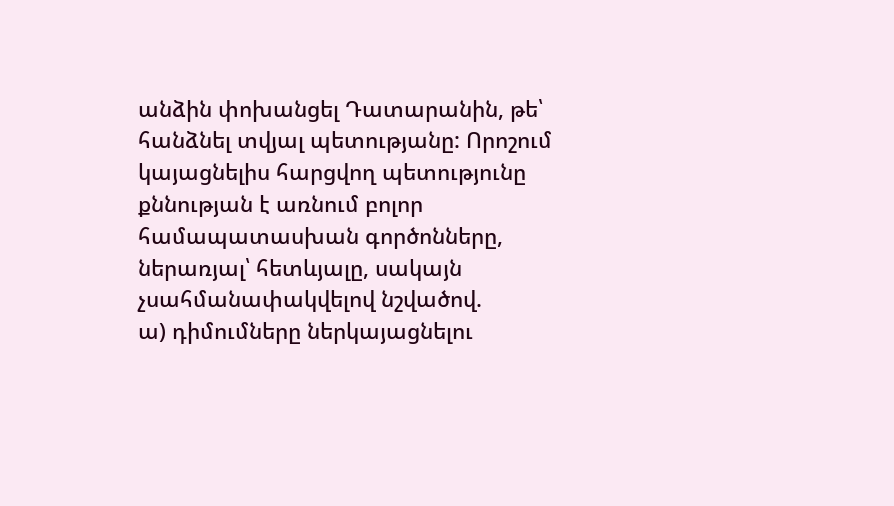անձին փոխանցել Դատարանին, թե՝ հանձնել տվյալ պետությանը: Որոշում կայացնելիս հարցվող պետությունը քննության է առնում բոլոր համապատասխան գործոնները, ներառյալ՝ հետևյալը, սակայն չսահմանափակվելով նշվածով.
ա) դիմումները ներկայացնելու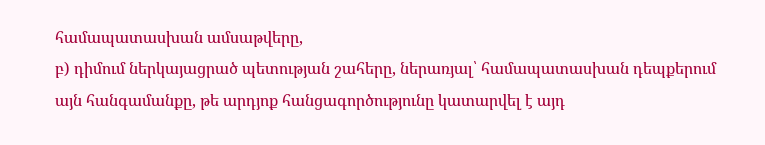համապատասխան ամսաթվերը,
բ) դիմում ներկայացրած պետության շահերը, ներառյալ՝ համապատասխան դեպքերում այն հանգամանքը, թե արդյոք հանցագործությունը կատարվել է այդ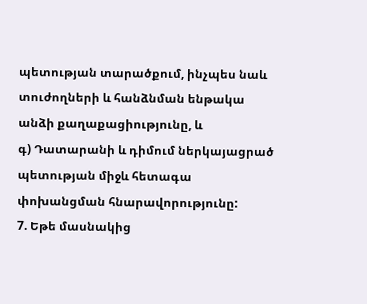պետության տարածքում, ինչպես նաև տուժողների և հանձնման ենթակա անձի քաղաքացիությունը, և
գ) Դատարանի և դիմում ներկայացրած պետության միջև հետագա փոխանցման հնարավորությունը:
7. Եթե մասնակից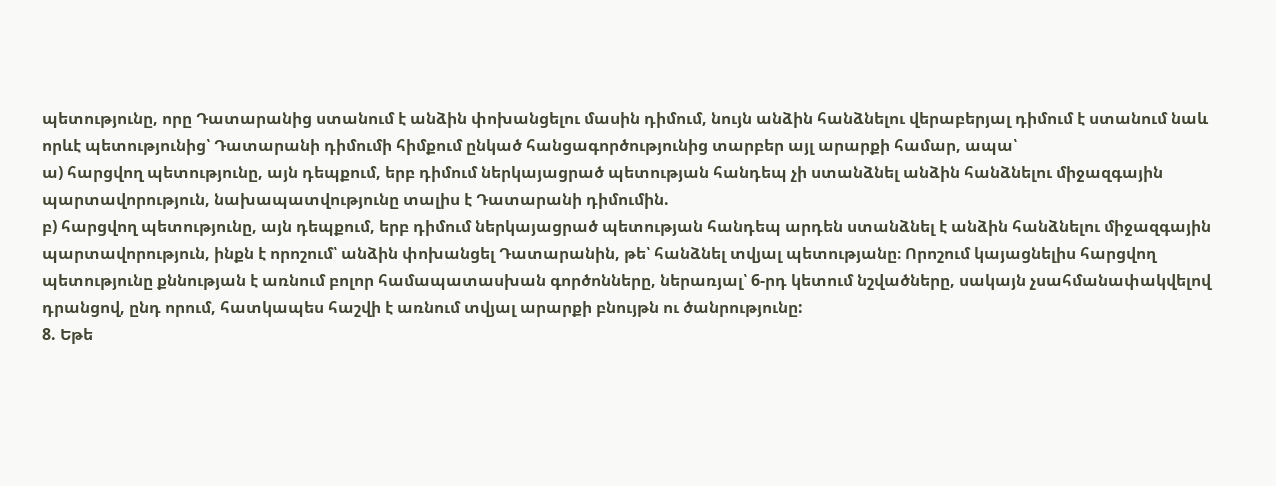պետությունը, որը Դատարանից ստանում է անձին փոխանցելու մասին դիմում, նույն անձին հանձնելու վերաբերյալ դիմում է ստանում նաև որևէ պետությունից՝ Դատարանի դիմումի հիմքում ընկած հանցագործությունից տարբեր այլ արարքի համար, ապա՝
ա) հարցվող պետությունը, այն դեպքում, երբ դիմում ներկայացրած պետության հանդեպ չի ստանձնել անձին հանձնելու միջազգային պարտավորություն, նախապատվությունը տալիս է Դատարանի դիմումին.
բ) հարցվող պետությունը, այն դեպքում, երբ դիմում ներկայացրած պետության հանդեպ արդեն ստանձնել է անձին հանձնելու միջազգային պարտավորություն, ինքն է որոշում՝ անձին փոխանցել Դատարանին, թե՝ հանձնել տվյալ պետությանը։ Որոշում կայացնելիս հարցվող պետությունը քննության է առնում բոլոր համապատասխան գործոնները, ներառյալ՝ 6-րդ կետում նշվածները, սակայն չսահմանափակվելով դրանցով, ընդ որում, հատկապես հաշվի է առնում տվյալ արարքի բնույթն ու ծանրությունը:
8. Եթե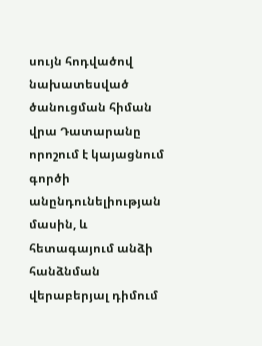սույն հոդվածով նախատեսված ծանուցման հիման վրա Դատարանը որոշում է կայացնում գործի անընդունելիության մասին, և հետագայում անձի հանձնման վերաբերյալ դիմում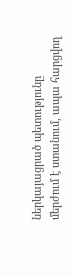ներկայացրած պետությունը մերժում է ստանում, ապա հարցվող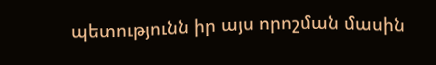պետությունն իր այս որոշման մասին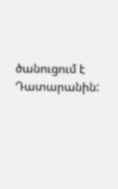ծանուցում է Դատարանին: